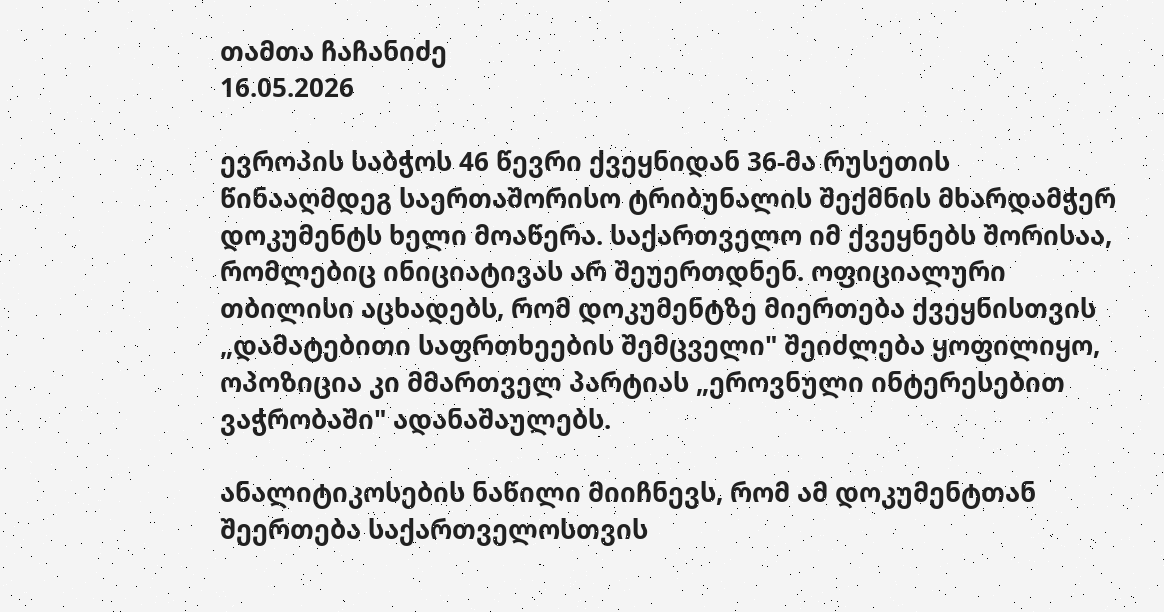თამთა ჩაჩანიძე
16.05.2026

ევროპის საბჭოს 46 წევრი ქვეყნიდან 36-მა რუსეთის წინააღმდეგ საერთაშორისო ტრიბუნალის შექმნის მხარდამჭერ დოკუმენტს ხელი მოაწერა. საქართველო იმ ქვეყნებს შორისაა, რომლებიც ინიციატივას არ შეუერთდნენ. ოფიციალური თბილისი აცხადებს, რომ დოკუმენტზე მიერთება ქვეყნისთვის „დამატებითი საფრთხეების შემცველი" შეიძლება ყოფილიყო, ოპოზიცია კი მმართველ პარტიას „ეროვნული ინტერესებით ვაჭრობაში" ადანაშაულებს.

ანალიტიკოსების ნაწილი მიიჩნევს, რომ ამ დოკუმენტთან შეერთება საქართველოსთვის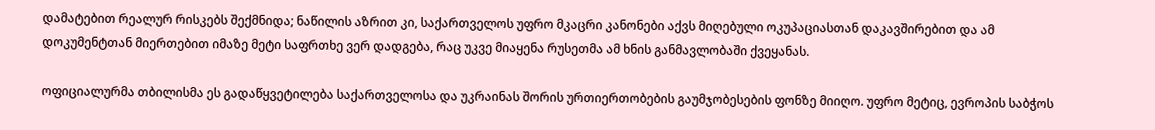დამატებით რეალურ რისკებს შექმნიდა; ნაწილის აზრით კი, საქართველოს უფრო მკაცრი კანონები აქვს მიღებული ოკუპაციასთან დაკავშირებით და ამ დოკუმენტთან მიერთებით იმაზე მეტი საფრთხე ვერ დადგება, რაც უკვე მიაყენა რუსეთმა ამ ხნის განმავლობაში ქვეყანას.

ოფიციალურმა თბილისმა ეს გადაწყვეტილება საქართველოსა და უკრაინას შორის ურთიერთობების გაუმჯობესების ფონზე მიიღო. უფრო მეტიც, ევროპის საბჭოს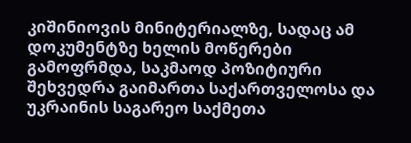კიშინიოვის მინიტერიალზე, სადაც ამ დოკუმენტზე ხელის მოწერები გამოფრმდა, საკმაოდ პოზიტიური შეხვედრა გაიმართა საქართველოსა და უკრაინის საგარეო საქმეთა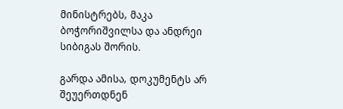მინისტრებს, მაკა ბოჭორიშვილსა და ანდრეი სიბიგას შორის.

გარდა ამისა, დოკუმენტს არ შეუერთდნენ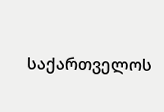საქართველოს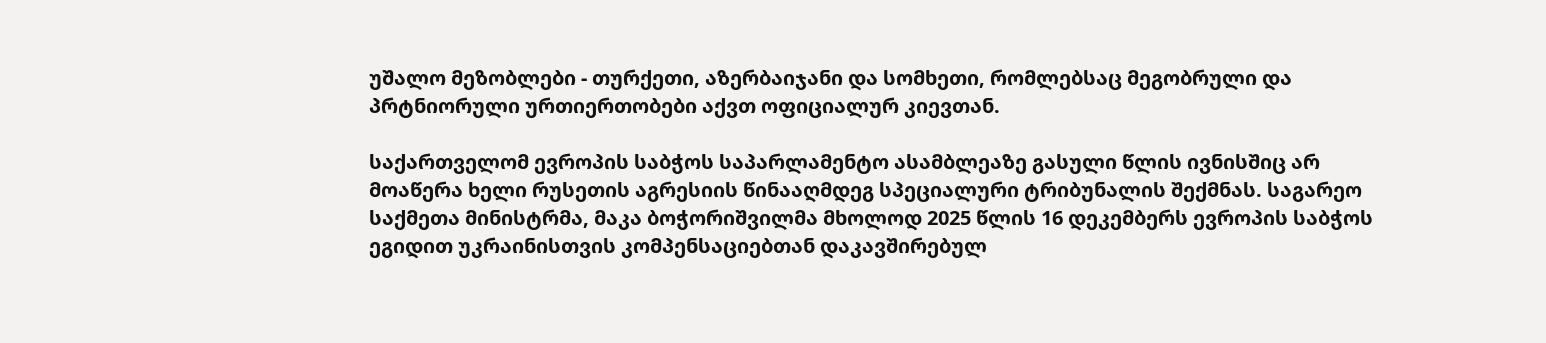უშალო მეზობლები - თურქეთი, აზერბაიჯანი და სომხეთი, რომლებსაც მეგობრული და პრტნიორული ურთიერთობები აქვთ ოფიციალურ კიევთან.

საქართველომ ევროპის საბჭოს საპარლამენტო ასამბლეაზე გასული წლის ივნისშიც არ მოაწერა ხელი რუსეთის აგრესიის წინააღმდეგ სპეციალური ტრიბუნალის შექმნას. საგარეო საქმეთა მინისტრმა, მაკა ბოჭორიშვილმა მხოლოდ 2025 წლის 16 დეკემბერს ევროპის საბჭოს ეგიდით უკრაინისთვის კომპენსაციებთან დაკავშირებულ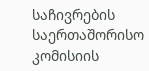საჩივრების საერთაშორისო კომისიის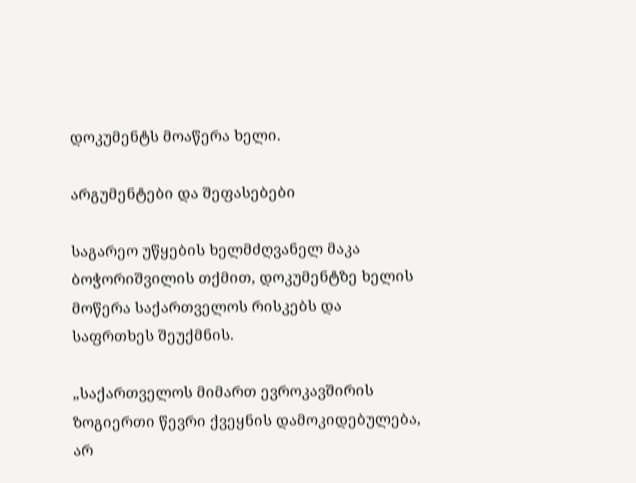დოკუმენტს მოაწერა ხელი.

არგუმენტები და შეფასებები

საგარეო უწყების ხელმძღვანელ მაკა ბოჭორიშვილის თქმით, დოკუმენტზე ხელის მოწერა საქართველოს რისკებს და საფრთხეს შეუქმნის.

„საქართველოს მიმართ ევროკავშირის ზოგიერთი წევრი ქვეყნის დამოკიდებულება, არ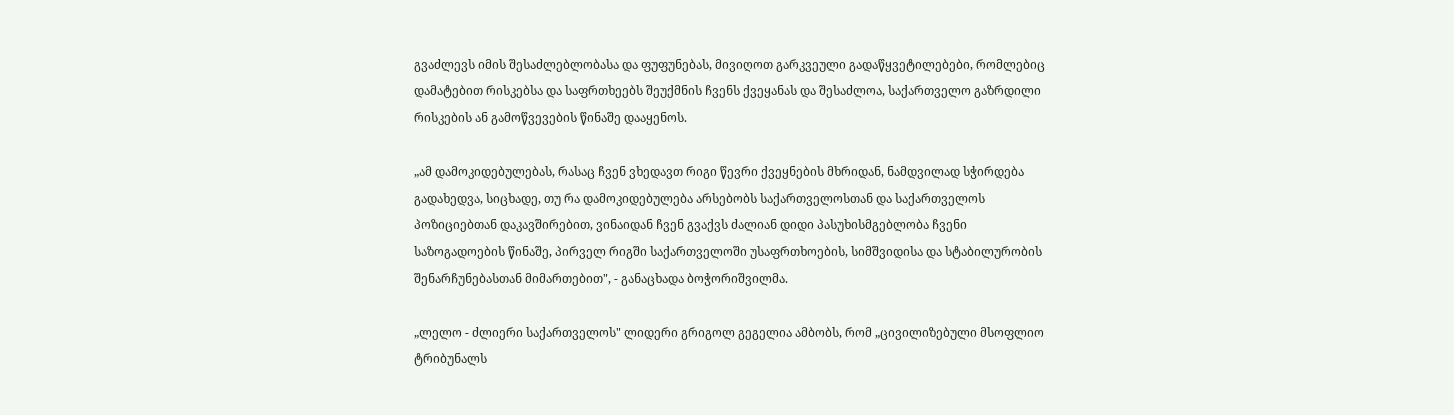გვაძლევს იმის შესაძლებლობასა და ფუფუნებას, მივიღოთ გარკვეული გადაწყვეტილებები, რომლებიც დამატებით რისკებსა და საფრთხეებს შეუქმნის ჩვენს ქვეყანას და შესაძლოა, საქართველო გაზრდილი რისკების ან გამოწვევების წინაშე დააყენოს.

„ამ დამოკიდებულებას, რასაც ჩვენ ვხედავთ რიგი წევრი ქვეყნების მხრიდან, ნამდვილად სჭირდება გადახედვა, სიცხადე, თუ რა დამოკიდებულება არსებობს საქართველოსთან და საქართველოს პოზიციებთან დაკავშირებით, ვინაიდან ჩვენ გვაქვს ძალიან დიდი პასუხისმგებლობა ჩვენი საზოგადოების წინაშე, პირველ რიგში საქართველოში უსაფრთხოების, სიმშვიდისა და სტაბილურობის შენარჩუნებასთან მიმართებით", - განაცხადა ბოჭორიშვილმა.

„ლელო - ძლიერი საქართველოს" ლიდერი გრიგოლ გეგელია ამბობს, რომ „ცივილიზებული მსოფლიო ტრიბუნალს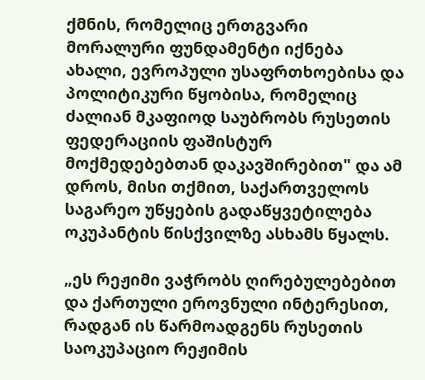ქმნის, რომელიც ერთგვარი მორალური ფუნდამენტი იქნება ახალი, ევროპული უსაფრთხოებისა და პოლიტიკური წყობისა, რომელიც ძალიან მკაფიოდ საუბრობს რუსეთის ფედერაციის ფაშისტურ მოქმედებებთან დაკავშირებით" და ამ დროს, მისი თქმით, საქართველოს საგარეო უწყების გადაწყვეტილება ოკუპანტის წისქვილზე ასხამს წყალს.

„ეს რეჟიმი ვაჭრობს ღირებულებებით და ქართული ეროვნული ინტერესით, რადგან ის წარმოადგენს რუსეთის საოკუპაციო რეჟიმის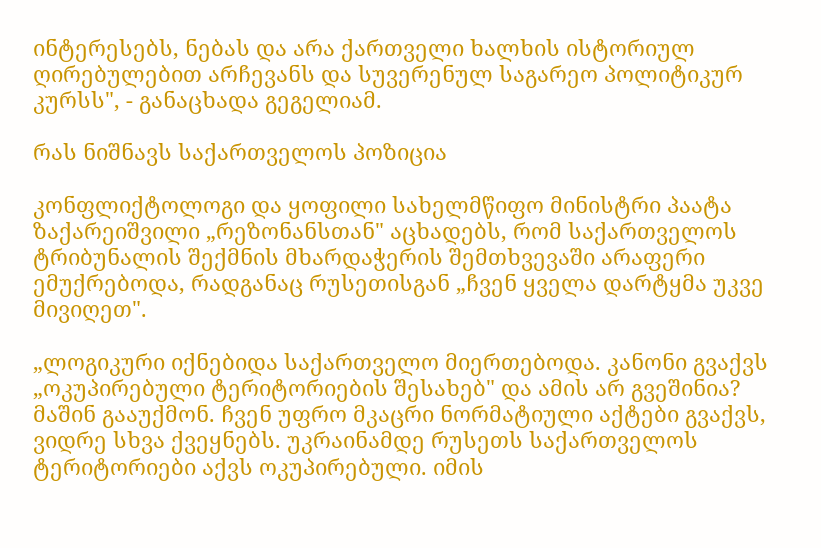ინტერესებს, ნებას და არა ქართველი ხალხის ისტორიულ ღირებულებით არჩევანს და სუვერენულ საგარეო პოლიტიკურ კურსს", - განაცხადა გეგელიამ.

რას ნიშნავს საქართველოს პოზიცია

კონფლიქტოლოგი და ყოფილი სახელმწიფო მინისტრი პაატა ზაქარეიშვილი „რეზონანსთან" აცხადებს, რომ საქართველოს ტრიბუნალის შექმნის მხარდაჭერის შემთხვევაში არაფერი ემუქრებოდა, რადგანაც რუსეთისგან „ჩვენ ყველა დარტყმა უკვე მივიღეთ".

„ლოგიკური იქნებიდა საქართველო მიერთებოდა. კანონი გვაქვს „ოკუპირებული ტერიტორიების შესახებ" და ამის არ გვეშინია? მაშინ გააუქმონ. ჩვენ უფრო მკაცრი ნორმატიული აქტები გვაქვს, ვიდრე სხვა ქვეყნებს. უკრაინამდე რუსეთს საქართველოს ტერიტორიები აქვს ოკუპირებული. იმის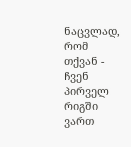ნაცვლად, რომ თქვან - ჩვენ პირველ რიგში ვართ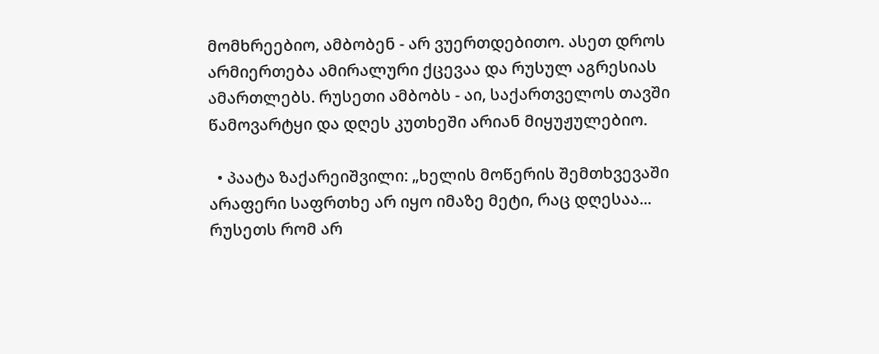მომხრეებიო, ამბობენ - არ ვუერთდებითო. ასეთ დროს არმიერთება ამირალური ქცევაა და რუსულ აგრესიას ამართლებს. რუსეთი ამბობს - აი, საქართველოს თავში წამოვარტყი და დღეს კუთხეში არიან მიყუჟულებიო.

  • პაატა ზაქარეიშვილი: „ხელის მოწერის შემთხვევაში არაფერი საფრთხე არ იყო იმაზე მეტი, რაც დღესაა... რუსეთს რომ არ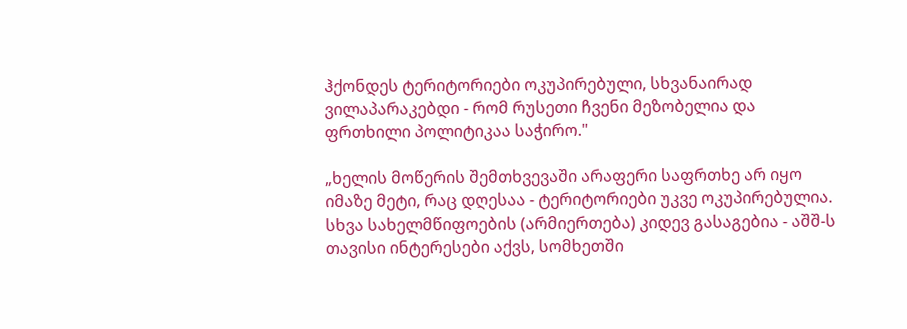ჰქონდეს ტერიტორიები ოკუპირებული, სხვანაირად ვილაპარაკებდი - რომ რუსეთი ჩვენი მეზობელია და ფრთხილი პოლიტიკაა საჭირო."

„ხელის მოწერის შემთხვევაში არაფერი საფრთხე არ იყო იმაზე მეტი, რაც დღესაა - ტერიტორიები უკვე ოკუპირებულია. სხვა სახელმწიფოების (არმიერთება) კიდევ გასაგებია - აშშ-ს თავისი ინტერესები აქვს, სომხეთში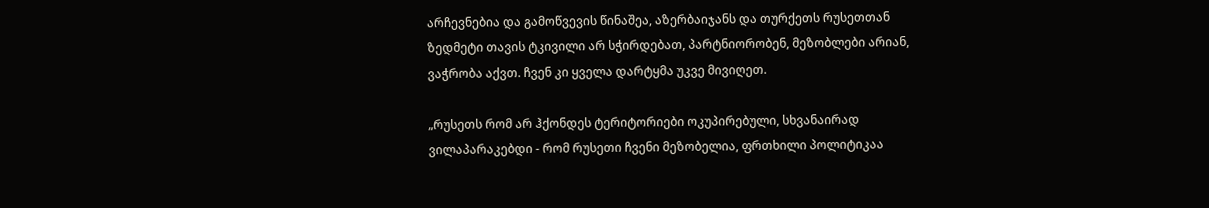არჩევნებია და გამოწვევის წინაშეა, აზერბაიჯანს და თურქეთს რუსეთთან ზედმეტი თავის ტკივილი არ სჭირდებათ, პარტნიორობენ, მეზობლები არიან, ვაჭრობა აქვთ. ჩვენ კი ყველა დარტყმა უკვე მივიღეთ.

„რუსეთს რომ არ ჰქონდეს ტერიტორიები ოკუპირებული, სხვანაირად ვილაპარაკებდი - რომ რუსეთი ჩვენი მეზობელია, ფრთხილი პოლიტიკაა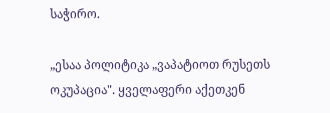საჭირო.

„ესაა პოლიტიკა „ვაპატიოთ რუსეთს ოკუპაცია". ყველაფერი აქეთკენ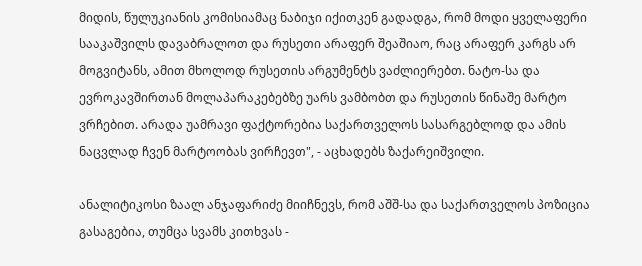მიდის, წულუკიანის კომისიამაც ნაბიჯი იქითკენ გადადგა, რომ მოდი ყველაფერი სააკაშვილს დავაბრალოთ და რუსეთი არაფერ შეაშიაო, რაც არაფერ კარგს არ მოგვიტანს, ამით მხოლოდ რუსეთის არგუმენტს ვაძლიერებთ. ნატო-სა და ევროკავშირთან მოლაპარაკებებზე უარს ვამბობთ და რუსეთის წინაშე მარტო ვრჩებით. არადა უამრავი ფაქტორებია საქართველოს სასარგებლოდ და ამის ნაცვლად ჩვენ მარტოობას ვირჩევთ", - აცხადებს ზაქარეიშვილი.

ანალიტიკოსი ზაალ ანჯაფარიძე მიიჩნევს, რომ აშშ-სა და საქართველოს პოზიცია გასაგებია, თუმცა სვამს კითხვას -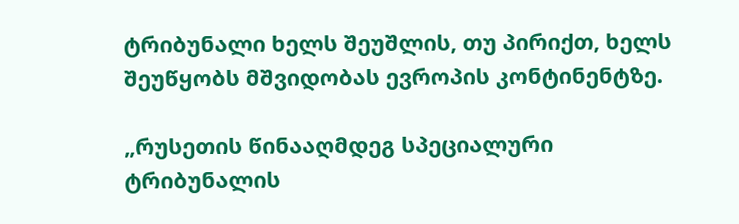ტრიბუნალი ხელს შეუშლის, თუ პირიქთ, ხელს შეუწყობს მშვიდობას ევროპის კონტინენტზე.

„რუსეთის წინააღმდეგ სპეციალური ტრიბუნალის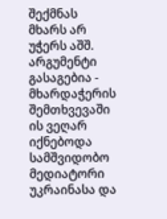შექმნას მხარს არ უჭერს აშშ. არგუმენტი გასაგებია - მხარდაჭერის შემთხვევაში ის ვეღარ იქნებოდა სამშვიდობო მედიატორი უკრაინასა და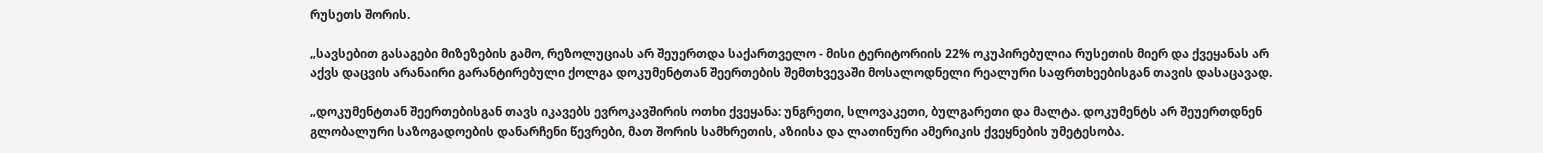რუსეთს შორის.

„სავსებით გასაგები მიზეზების გამო, რეზოლუციას არ შეუერთდა საქართველო - მისი ტერიტორიის 22% ოკუპირებულია რუსეთის მიერ და ქვეყანას არ აქვს დაცვის არანაირი გარანტირებული ქოლგა დოკუმენტთან შეერთების შემთხვევაში მოსალოდნელი რეალური საფრთხეებისგან თავის დასაცავად.

„დოკუმენტთან შეერთებისგან თავს იკავებს ევროკავშირის ოთხი ქვეყანა: უნგრეთი, სლოვაკეთი, ბულგარეთი და მალტა. დოკუმენტს არ შეუერთდნენ გლობალური საზოგადოების დანარჩენი წევრები, მათ შორის სამხრეთის, აზიისა და ლათინური ამერიკის ქვეყნების უმეტესობა.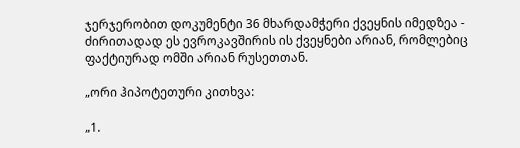ჯერჯერობით დოკუმენტი 36 მხარდამჭერი ქვეყნის იმედზეა - ძირითადად ეს ევროკავშირის ის ქვეყნები არიან, რომლებიც ფაქტიურად ომში არიან რუსეთთან.

„ორი ჰიპოტეთური კითხვა:

„1.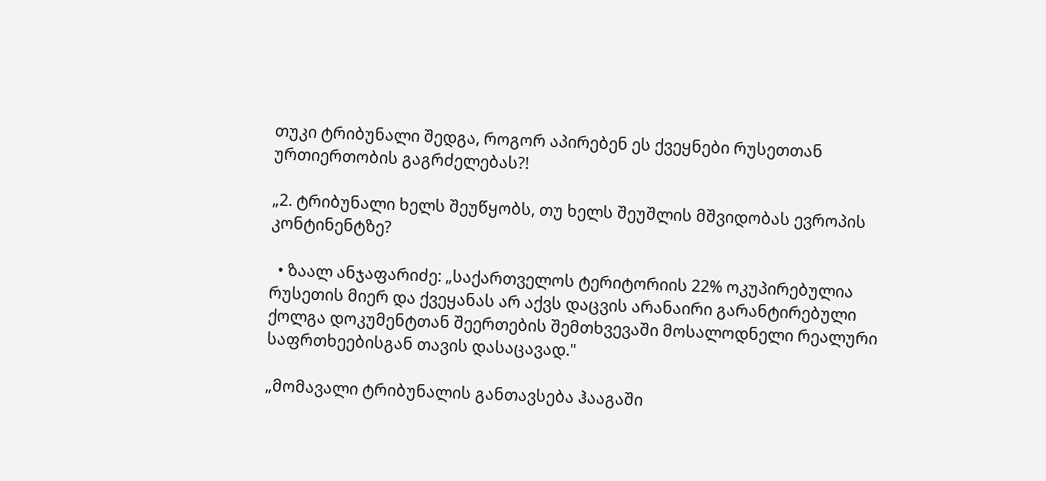თუკი ტრიბუნალი შედგა, როგორ აპირებენ ეს ქვეყნები რუსეთთან ურთიერთობის გაგრძელებას?!

„2. ტრიბუნალი ხელს შეუწყობს, თუ ხელს შეუშლის მშვიდობას ევროპის კონტინენტზე?

  • ზაალ ანჯაფარიძე: „საქართველოს ტერიტორიის 22% ოკუპირებულია რუსეთის მიერ და ქვეყანას არ აქვს დაცვის არანაირი გარანტირებული ქოლგა დოკუმენტთან შეერთების შემთხვევაში მოსალოდნელი რეალური საფრთხეებისგან თავის დასაცავად."

„მომავალი ტრიბუნალის განთავსება ჰააგაში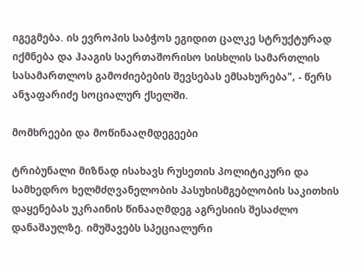იგეგმება. ის ევროპის საბჭოს ეგიდით ცალკე სტრუქტურად იქმნება და ჰააგის საერთაშორისო სისხლის სამართლის სასამართლოს გამოძიებების შევსებას ემსახურება", - წერს ანჯაფარიძე სოციალურ ქსელში.

მომხრეები და მოწინააღმდეგეები

ტრიბუნალი მიზნად ისახავს რუსეთის პოლიტიკური და სამხედრო ხელმძღვანელობის პასუხისმგებლობის საკითხის დაყენებას უკრაინის წინააღმდეგ აგრესიის შესაძლო დანაშაულზე. იმუშავებს სპეციალური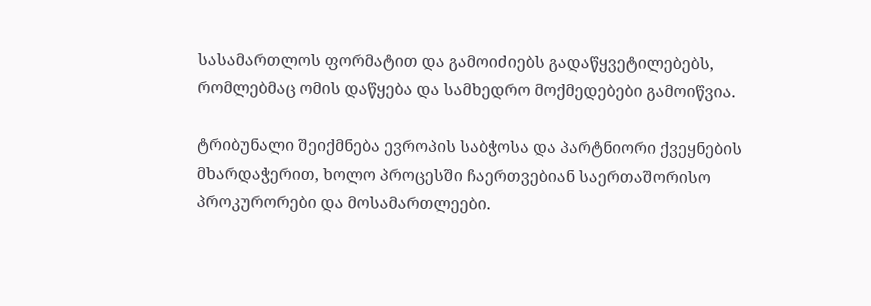სასამართლოს ფორმატით და გამოიძიებს გადაწყვეტილებებს, რომლებმაც ომის დაწყება და სამხედრო მოქმედებები გამოიწვია.

ტრიბუნალი შეიქმნება ევროპის საბჭოსა და პარტნიორი ქვეყნების მხარდაჭერით, ხოლო პროცესში ჩაერთვებიან საერთაშორისო პროკურორები და მოსამართლეები.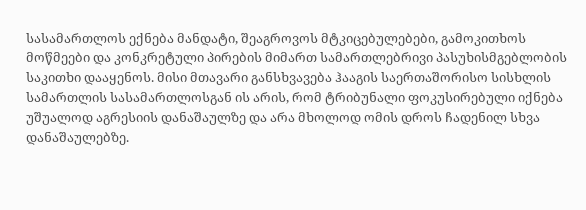სასამართლოს ექნება მანდატი, შეაგროვოს მტკიცებულებები, გამოკითხოს მოწმეები და კონკრეტული პირების მიმართ სამართლებრივი პასუხისმგებლობის საკითხი დააყენოს. მისი მთავარი განსხვავება ჰააგის საერთაშორისო სისხლის სამართლის სასამართლოსგან ის არის, რომ ტრიბუნალი ფოკუსირებული იქნება უშუალოდ აგრესიის დანაშაულზე და არა მხოლოდ ომის დროს ჩადენილ სხვა დანაშაულებზე.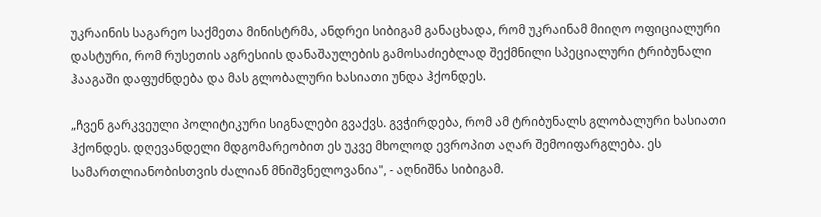უკრაინის საგარეო საქმეთა მინისტრმა, ანდრეი სიბიგამ განაცხადა, რომ უკრაინამ მიიღო ოფიციალური დასტური, რომ რუსეთის აგრესიის დანაშაულების გამოსაძიებლად შექმნილი სპეციალური ტრიბუნალი ჰააგაში დაფუძნდება და მას გლობალური ხასიათი უნდა ჰქონდეს.

„ჩვენ გარკვეული პოლიტიკური სიგნალები გვაქვს. გვჭირდება, რომ ამ ტრიბუნალს გლობალური ხასიათი ჰქონდეს. დღევანდელი მდგომარეობით ეს უკვე მხოლოდ ევროპით აღარ შემოიფარგლება. ეს სამართლიანობისთვის ძალიან მნიშვნელოვანია", - აღნიშნა სიბიგამ.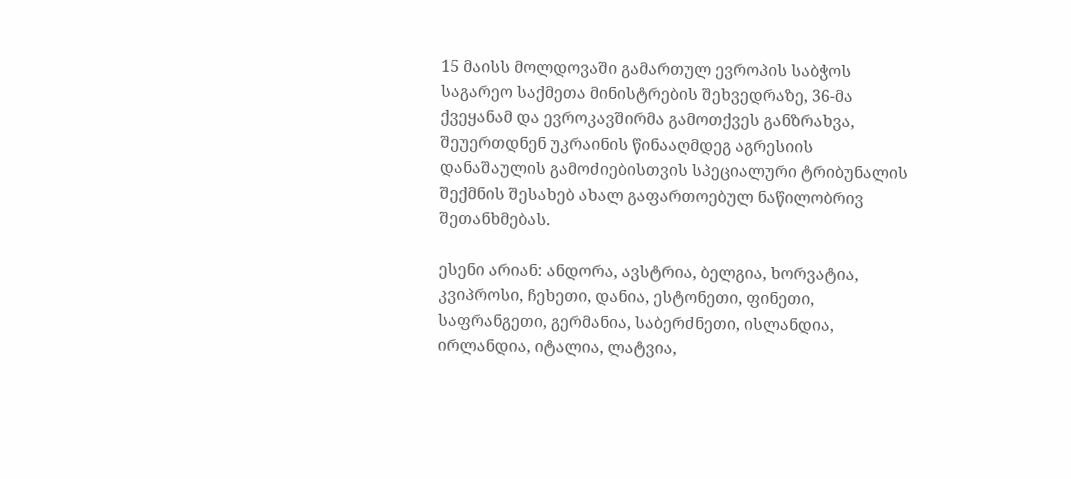15 მაისს მოლდოვაში გამართულ ევროპის საბჭოს საგარეო საქმეთა მინისტრების შეხვედრაზე, 36-მა ქვეყანამ და ევროკავშირმა გამოთქვეს განზრახვა, შეუერთდნენ უკრაინის წინააღმდეგ აგრესიის დანაშაულის გამოძიებისთვის სპეციალური ტრიბუნალის შექმნის შესახებ ახალ გაფართოებულ ნაწილობრივ შეთანხმებას.

ესენი არიან: ანდორა, ავსტრია, ბელგია, ხორვატია, კვიპროსი, ჩეხეთი, დანია, ესტონეთი, ფინეთი, საფრანგეთი, გერმანია, საბერძნეთი, ისლანდია, ირლანდია, იტალია, ლატვია,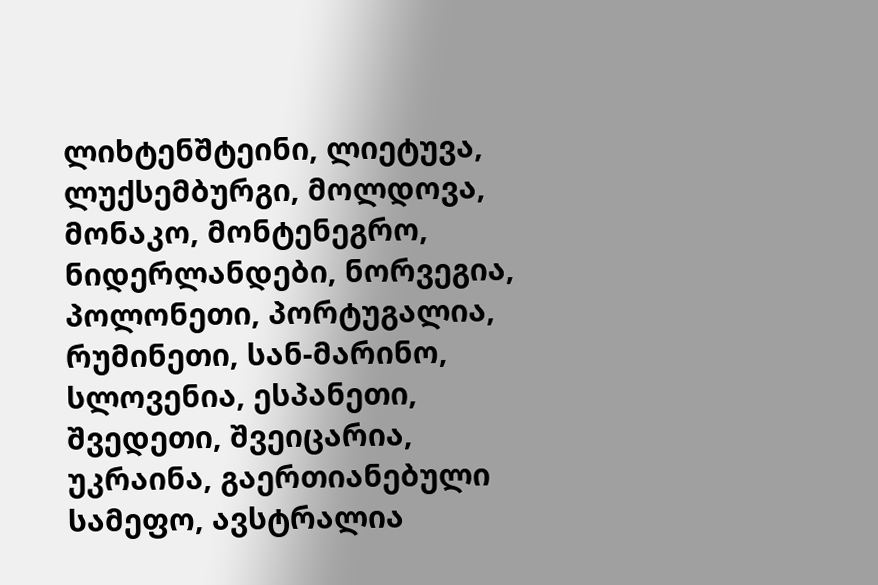ლიხტენშტეინი, ლიეტუვა, ლუქსემბურგი, მოლდოვა, მონაკო, მონტენეგრო, ნიდერლანდები, ნორვეგია, პოლონეთი, პორტუგალია, რუმინეთი, სან-მარინო, სლოვენია, ესპანეთი, შვედეთი, შვეიცარია, უკრაინა, გაერთიანებული სამეფო, ავსტრალია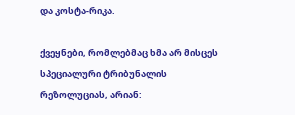და კოსტა-რიკა.

ქვეყნები, რომლებმაც ხმა არ მისცეს სპეციალური ტრიბუნალის რეზოლუციას, არიან: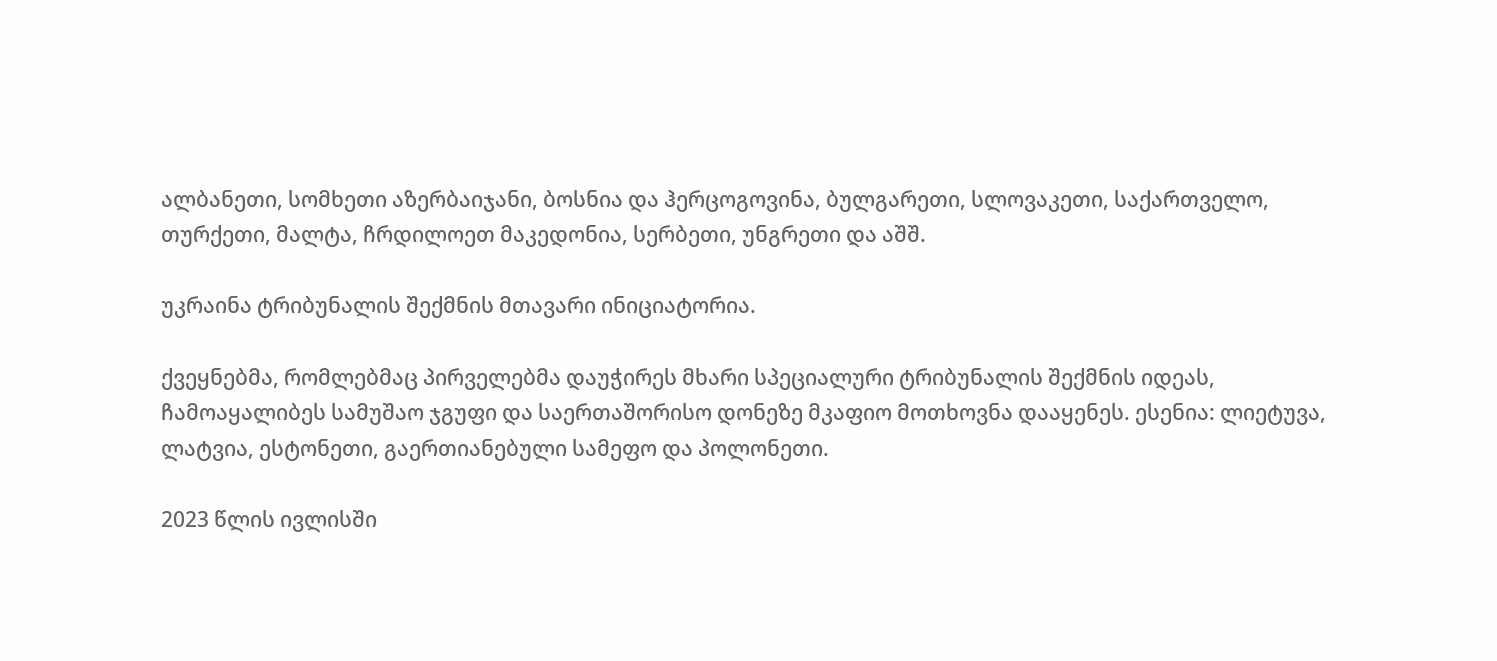ალბანეთი, სომხეთი აზერბაიჯანი, ბოსნია და ჰერცოგოვინა, ბულგარეთი, სლოვაკეთი, საქართველო, თურქეთი, მალტა, ჩრდილოეთ მაკედონია, სერბეთი, უნგრეთი და აშშ.

უკრაინა ტრიბუნალის შექმნის მთავარი ინიციატორია.

ქვეყნებმა, რომლებმაც პირველებმა დაუჭირეს მხარი სპეციალური ტრიბუნალის შექმნის იდეას, ჩამოაყალიბეს სამუშაო ჯგუფი და საერთაშორისო დონეზე მკაფიო მოთხოვნა დააყენეს. ესენია: ლიეტუვა, ლატვია, ესტონეთი, გაერთიანებული სამეფო და პოლონეთი.

2023 წლის ივლისში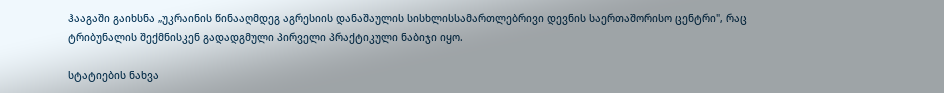ჰააგაში გაიხსნა „უკრაინის წინააღმდეგ აგრესიის დანაშაულის სისხლისსამართლებრივი დევნის საერთაშორისო ცენტრი", რაც ტრიბუნალის შექმნისკენ გადადგმული პირველი პრაქტიკული ნაბიჯი იყო.

სტატიების ნახვა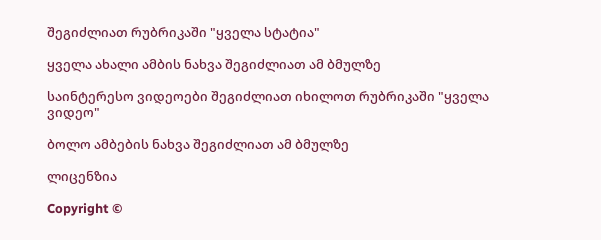შეგიძლიათ რუბრიკაში "ყველა სტატია"

ყველა ახალი ამბის ნახვა შეგიძლიათ ამ ბმულზე

საინტერესო ვიდეოები შეგიძლიათ იხილოთ რუბრიკაში "ყველა ვიდეო"

ბოლო ამბების ნახვა შეგიძლიათ ამ ბმულზე

ლიცენზია

Copyright ©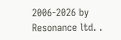2006-2026 by Resonance ltd. .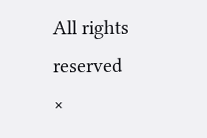All rights reserved
×